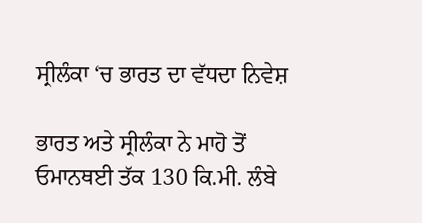ਸ੍ਰੀਲੰਕਾ ‘ਚ ਭਾਰਤ ਦਾ ਵੱਧਦਾ ਨਿਵੇਸ਼

ਭਾਰਤ ਅਤੇ ਸ੍ਰੀਲੰਕਾ ਨੇ ਮਾਹੋ ਤੋਂ ਓਮਾਨਥਈ ਤੱਕ 130 ਕਿ.ਮੀ. ਲੰਬੇ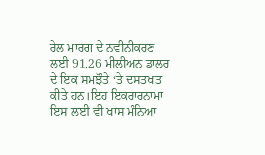ਰੇਲ ਮਾਰਗ ਦੇ ਨਵੀਨੀਕਰਣ ਲਈ 91.26 ਮੀਲੀਅਨ ਡਾਲਰ ਦੇ ਇਕ ਸਮਝੌਤੇ ‘ਤੇ ਦਸਤਖਤ ਕੀਤੇ ਹਨ।ਇਹ ਇਕਰਾਰਨਾਮਾ ਇਸ ਲਈ ਵੀ ਖਾਸ ਮੰਨਿਆ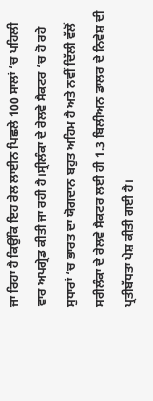ਜਾ ਰਿਹਾ ਹੈ ਕਿਉਂਕਿ ਇਹ ਰੇਲ ਲਾਈਨ ਪਿਛਲੇ 100 ਸਾਲਾਂ ‘ਚ ਪਹਿਲੀ ਵਾਰ ਅਪਗ੍ਰੇਡ ਕੀਤੀ ਜਾ ਰਹੀ ਹੈ।ਸ੍ਰੀਲੰਕਾ ਦੇ ਰੇਲਵੇ ਸੈਕਟਰ ‘ਚ ਹੋ ਰਹੇ ਸੁਧਾਰਾਂ ‘ਚ ਭਾਰਤ ਦਾ ਯੋਗਦਾਨ ਬਹੁਤ ਅਹਿਮ ਹੈ ਅਤੇ ਨਵੀਂ ਦਿੱਲੀ ਵੱਲੋਂ ਸਰੀਲੰਕਾ ਦੇ ਰੇਲਵੇ ਸੈਕਟਰ ਲਈ ਹੀ 1.3 ਬਿਲੀਅਨ ਡਾਲਰ ਦੇ ਨਿਵੇਸ਼ ਦੀ ਪ੍ਰਤੀਬੱਧਤਾ ਪੇਸ਼ ਕੀਤੀ ਗਈ ਹੈ।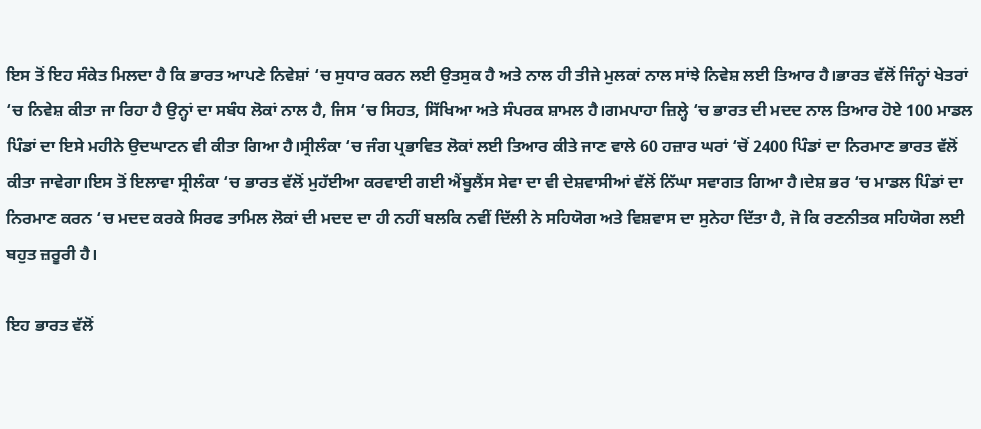ਇਸ ਤੋਂ ਇਹ ਸੰਕੇਤ ਮਿਲਦਾ ਹੈ ਕਿ ਭਾਰਤ ਆਪਣੇ ਨਿਵੇਸ਼ਾਂ ‘ਚ ਸੁਧਾਰ ਕਰਨ ਲਈ ਉਤਸੁਕ ਹੈ ਅਤੇ ਨਾਲ ਹੀ ਤੀਜੇ ਮੁਲਕਾਂ ਨਾਲ ਸਾਂਝੇ ਨਿਵੇਸ਼ ਲਈ ਤਿਆਰ ਹੈ।ਭਾਰਤ ਵੱਲੋਂ ਜਿੰਨ੍ਹਾਂ ਖੇਤਰਾਂ ‘ਚ ਨਿਵੇਸ਼ ਕੀਤਾ ਜਾ ਰਿਹਾ ਹੈ ਉਨ੍ਹਾਂ ਦਾ ਸਬੰਧ ਲੋਕਾਂ ਨਾਲ ਹੈ, ਜਿਸ ‘ਚ ਸਿਹਤ, ਸਿੱਖਿਆ ਅਤੇ ਸੰਪਰਕ ਸ਼ਾਮਲ ਹੈ।ਗਮਪਾਹਾ ਜ਼ਿਲ੍ਹੇ ‘ਚ ਭਾਰਤ ਦੀ ਮਦਦ ਨਾਲ ਤਿਆਰ ਹੋਏ 100 ਮਾਡਲ ਪਿੰਡਾਂ ਦਾ ਇਸੇ ਮਹੀਨੇ ਉਦਘਾਟਨ ਵੀ ਕੀਤਾ ਗਿਆ ਹੈ।ਸ੍ਰੀਲੰਕਾ ‘ਚ ਜੰਗ ਪ੍ਰਭਾਵਿਤ ਲੋਕਾਂ ਲਈ ਤਿਆਰ ਕੀਤੇ ਜਾਣ ਵਾਲੇ 60 ਹਜ਼ਾਰ ਘਰਾਂ ‘ਚੋਂ 2400 ਪਿੰਡਾਂ ਦਾ ਨਿਰਮਾਣ ਭਾਰਤ ਵੱਲੋਂ ਕੀਤਾ ਜਾਵੇਗਾ।ਇਸ ਤੋਂ ਇਲਾਵਾ ਸ੍ਰੀਲੰਕਾ ‘ਚ ਭਾਰਤ ਵੱਲੋਂ ਮੁਹੱਈਆ ਕਰਵਾਈ ਗਈ ਐਂਬੂਲੈਂਸ ਸੇਵਾ ਦਾ ਵੀ ਦੇਸ਼ਵਾਸੀਆਂ ਵੱਲੋਂ ਨਿੱਘਾ ਸਵਾਗਤ ਗਿਆ ਹੈ।ਦੇਸ਼ ਭਰ ‘ਚ ਮਾਡਲ ਪਿੰਡਾਂ ਦਾ ਨਿਰਮਾਣ ਕਰਨ ‘ਚ ਮਦਦ ਕਰਕੇ ਸਿਰਫ ਤਾਮਿਲ ਲੋਕਾਂ ਦੀ ਮਦਦ ਦਾ ਹੀ ਨਹੀਂ ਬਲਕਿ ਨਵੀਂ ਦਿੱਲੀ ਨੇ ਸਹਿਯੋਗ ਅਤੇ ਵਿਸ਼ਵਾਸ ਦਾ ਸੁਨੇਹਾ ਦਿੱਤਾ ਹੈ, ਜੋ ਕਿ ਰਣਨੀਤਕ ਸਹਿਯੋਗ ਲਈ ਬਹੁਤ ਜ਼ਰੂਰੀ ਹੈ।

ਇਹ ਭਾਰਤ ਵੱਲੋਂ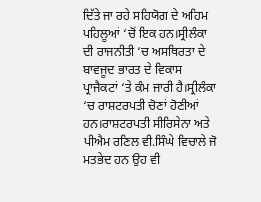ਦਿੱਤੇ ਜਾ ਰਹੇ ਸਹਿਯੋਗ ਦੇ ਅਹਿਮ ਪਹਿਲੂਆਂ ‘ਚੋਂ ਇਕ ਹਨ।ਸ੍ਰੀਲੰਕਾ ਦੀ ਰਾਜਨੀਤੀ ‘ਚ ਅਸਥਿਰਤਾ ਦੇ ਬਾਵਜੂਦ ਭਾਰਤ ਦੇ ਵਿਕਾਸ ਪ੍ਰਾਜੈਕਟਾਂ ‘ਤੇ ਕੰਮ ਜਾਰੀ ਹੈ।ਸ੍ਰੀਲੰਕਾ ‘ਚ ਰਾਸ਼ਟਰਪਤੀ ਚੋਣਾਂ ਹੋਣੀਆਂ ਹਨ।ਰਾਸ਼ਟਰਪਤੀ ਸੀਰਿਸੇਨਾ ਅਤੇ ਪੀਐਮ ਰਣਿਲ ਵੀ.ਸਿੰਘੇ ਵਿਚਾਲੇ ਜੋ ਮਤਭੇਦ ਹਨ ਉਹ ਵੀ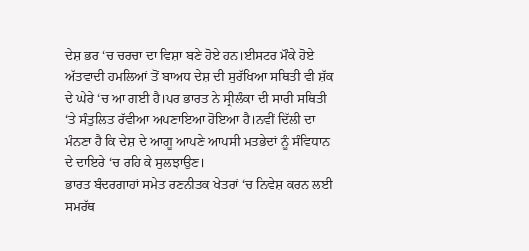ਦੇਸ਼ ਭਰ ‘ਚ ਚਰਚਾ ਦਾ ਵਿਸ਼ਾ ਬਣੇ ਹੋਏ ਹਨ।ਈਸਟਰ ਮੌਕੇ ਹੋਏ ਅੱਤਵਾਦੀ ਹਮਲਿਆਂ ਤੋਂ ਬਾਅਧ ਦੇਸ਼ ਦੀ ਸੁਰੱਖਿਆ ਸਥਿਤੀ ਵੀ ਸ਼ੱਕ ਦੇ ਘੇਰੇ ‘ਚ ਆ ਗਈ ਹੈ।ਪਰ ਭਾਰਤ ਨੇ ਸ੍ਰੀਲੰਕਾ ਦੀ ਸਾਰੀ ਸਥਿਤੀ ‘ਤੇ ਸੰਤੁਲਿਤ ਰੱਵੀਆ ਅਪਣਾਇਆ ਹੋਇਆ ਹੈ।ਨਵੀਂ ਦਿੱਲੀ ਦਾ ਮੰਨਣਾ ਹੈ ਕਿ ਦੇਸ਼ ਦੇ ਆਗੂ ਆਪਣੇ ਆਪਸੀ ਮਤਭੇਦਾਂ ਨੂੰ ਸੰਵਿਧਾਨ ਦੇ ਦਾਇਰੇ ‘ਚ ਰਹਿ ਕੇ ਸੁਲਝਾਉਣ।
ਭਾਰਤ ਬੰਦਰਗਾਹਾਂ ਸਮੇਤ ਰਣਨੀਤਕ ਖੇਤਰਾਂ ‘ਚ ਨਿਵੇਸ਼ ਕਰਨ ਲਈ ਸਮਰੱਥ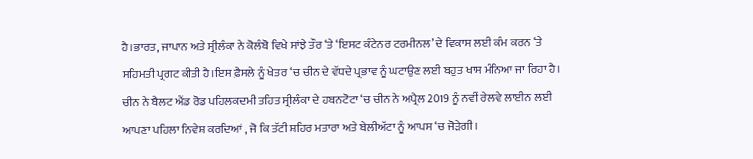ਹੈ।ਭਾਰਤ, ਜਾਪਾਨ ਅਤੇ ਸ੍ਰੀਲੰਕਾ ਨੇ ਕੋਲੰਬੋ ਵਿਖੇ ਸਾਂਝੇ ਤੌਰ ‘ਤੇ ‘ਇਸਟ ਕੰਟੇਨਰ ਟਰਮੀਨਲ’ ਦੇ ਵਿਕਾਸ ਲਈ ਕੰਮ ਕਰਨ ‘ਤੇ ਸਹਿਮਤੀ ਪ੍ਰਗਟ ਕੀਤੀ ਹੈ।ਇਸ ਫ਼ੈਸਲੇ ਨੂੰ ਖੇਤਰ ‘ਚ ਚੀਨ ਦੇ ਵੱਧਦੇ ਪ੍ਰਭਾਵ ਨੂੰ ਘਟਾਉਣ ਲਈ ਬਹੁਤ ਖਾਸ ਮੰਨਿਆ ਜਾ ਰਿਹਾ ਹੈ।
ਚੀਨ ਨੇ ਬੈਲਟ ਐਂਡ ਰੋਡ ਪਹਿਲਕਦਮੀ ਤਹਿਤ ਸ੍ਰੀਲੰਕਾ ਦੇ ਹਬਨਟੋਟਾ ‘ਚ ਚੀਨ ਨੇ ਅਪ੍ਰੈਲ 2019 ਨੂੰ ਨਵੀਂ ਰੇਲਵੇ ਲਾਈਨ ਲਈ ਆਪਣਾ ਪਹਿਲਾ ਨਿਵੇਸ਼ ਕਰਦਿਆਂ , ਜੋ ਕਿ ਤੱਟੀ ਸ਼ਹਿਰ ਮਤਾਰਾ ਅਤੇ ਬੇਲੀਅੱਟਾ ਨੂੰ ਆਪਸ ‘ਚ ਜੋੜੇਗੀ।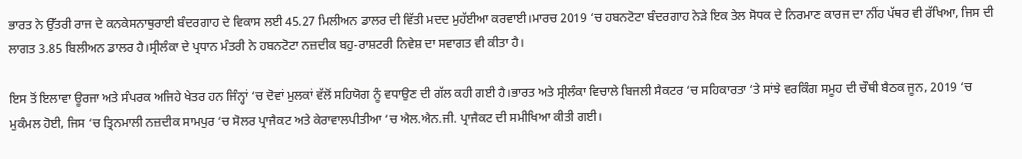ਭਾਰਤ ਨੇ ਉੱਤਰੀ ਰਾਜ ਦੇ ਕਨਕੇਸਨਾਥੁਰਾਈ ਬੰਦਰਗਾਹ ਦੇ ਵਿਕਾਸ ਲਈ 45.27 ਮਿਲੀਅਨ ਡਾਲਰ ਦੀ ਵਿੱਤੀ ਮਦਦ ਮੁਹੱਈਆ ਕਰਵਾਈ।ਮਾਰਚ 2019 ‘ਚ ਹਬਨਟੋਟਾ ਬੰਦਰਗਾਹ ਨੇੜੇ ਇਕ ਤੇਲ ਸੋਧਕ ਦੇ ਨਿਰਮਾਣ ਕਾਰਜ ਦਾ ਨੀਂਹ ਪੱਥਰ ਵੀ ਰੱਖਿਆ, ਜਿਸ ਦੀ ਲਾਗਤ 3.85 ਬਿਲੀਅਨ ਡਾਲਰ ਹੈ।ਸ੍ਰੀਲੰਕਾ ਦੇ ਪ੍ਰਧਾਨ ਮੰਤਰੀ ਨੇ ਹਬਨਟੋਟਾ ਨਜ਼ਦੀਕ ਬਹੁ-ਰਾਸ਼ਟਰੀ ਨਿਵੇਸ਼ ਦਾ ਸਵਾਗਤ ਵੀ ਕੀਤਾ ਹੈ।

ਇਸ ਤੋਂ ਇਲਾਵਾ ਊਰਜਾ ਅਤੇ ਸੰਪਰਕ ਅਜਿਹੇ ਖੇਤਰ ਹਨ ਜਿੰਨ੍ਹਾਂ ‘ਚ ਦੋਵਾਂ ਮੁਲਕਾਂ ਵੱਲੋਂ ਸਹਿਯੋਗ ਨੂੰ ਵਧਾਉਣ ਦੀ ਗੱਲ ਕਹੀ ਗਈ ਹੈ।ਭਾਰਤ ਅਤੇ ਸ੍ਰੀਲੰਕਾ ਵਿਚਾਲੇ ਬਿਜਲੀ ਸੈਕਟਰ ‘ਚ ਸਹਿਕਾਰਤਾ ‘ਤੇ ਸਾਂਝੇ ਵਰਕਿੰਗ ਸਮੂਹ ਦੀ ਚੌਥੀ ਬੈਠਕ ਜੂਨ, 2019 ‘ਚ ਮੁਕੰਮਲ ਹੋਈ, ਜਿਸ ‘ਚ ਤ੍ਰਿਨਮਾਲੀ ਨਜ਼ਦੀਕ ਸਾਮਪੁਰ ‘ਚ ਸੋਲਰ ਪ੍ਰਾਜੈਕਟ ਅਤੇ ਕੇਰਾਵਾਲਪੀਤੀਆ ‘ਚ ਐਲ.ਐਨ.ਜੀ. ਪ੍ਰਾਜੈਕਟ ਦੀ ਸਮੀਖਿਆ ਕੀਤੀ ਗਈ।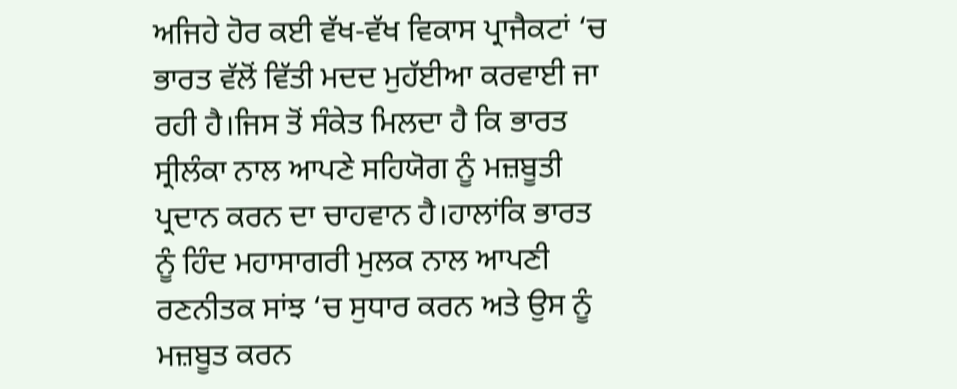ਅਜਿਹੇ ਹੋਰ ਕਈ ਵੱਖ-ਵੱਖ ਵਿਕਾਸ ਪ੍ਰਾਜੈਕਟਾਂ ‘ਚ ਭਾਰਤ ਵੱਲੋਂ ਵਿੱਤੀ ਮਦਦ ਮੁਹੱਈਆ ਕਰਵਾਈ ਜਾ ਰਹੀ ਹੈ।ਜਿਸ ਤੋਂ ਸੰਕੇਤ ਮਿਲਦਾ ਹੈ ਕਿ ਭਾਰਤ ਸ੍ਰੀਲੰਕਾ ਨਾਲ ਆਪਣੇ ਸਹਿਯੋਗ ਨੂੰ ਮਜ਼ਬੂਤੀ ਪ੍ਰਦਾਨ ਕਰਨ ਦਾ ਚਾਹਵਾਨ ਹੈ।ਹਾਲਾਂਕਿ ਭਾਰਤ ਨੂੰ ਹਿੰਦ ਮਹਾਸਾਗਰੀ ਮੁਲਕ ਨਾਲ ਆਪਣੀ ਰਣਨੀਤਕ ਸਾਂਝ ‘ਚ ਸੁਧਾਰ ਕਰਨ ਅਤੇ ਉਸ ਨੂੰ ਮਜ਼ਬੂਤ ਕਰਨ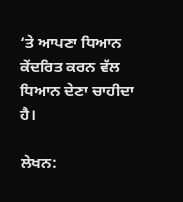‘ਤੇ ਆਪਣਾ ਧਿਆਨ ਕੇਂਦਰਿਤ ਕਰਨ ਵੱਲ ਧਿਆਨ ਦੇਣਾ ਚਾਹੀਦਾ ਹੈ।

ਲੇਖਨ: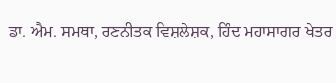ਡਾ. ਐਮ. ਸਮਥਾ, ਰਣਨੀਤਕ ਵਿਸ਼ਲੇਸ਼ਕ, ਹਿੰਦ ਮਹਾਸਾਗਰ ਖੇਤਰ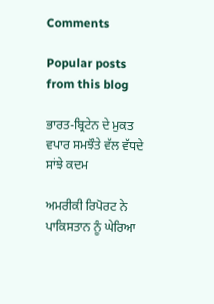Comments

Popular posts from this blog

ਭਾਰਤ-ਬ੍ਰਿਟੇਨ ਦੇ ਮੁਕਤ ਵਪਾਰ ਸਮਝੌਤੇ ਵੱਲ ਵੱਧਦੇ ਸਾਂਝੇ ਕਦਮ

ਅਮਰੀਕੀ ਰਿਪੋਰਟ ਨੇ ਪਾਕਿਸਤਾਨ ਨੂੰ ਘੇਰਿਆ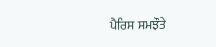ਪੈਰਿਸ ਸਮਝੌਤੇ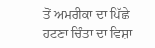ਤੋਂ ਅਮਰੀਕਾ ਦਾ ਪਿੱਛੇ ਹਟਣਾ ਚਿੰਤਾ ਦਾ ਵਿਸ਼ਾ